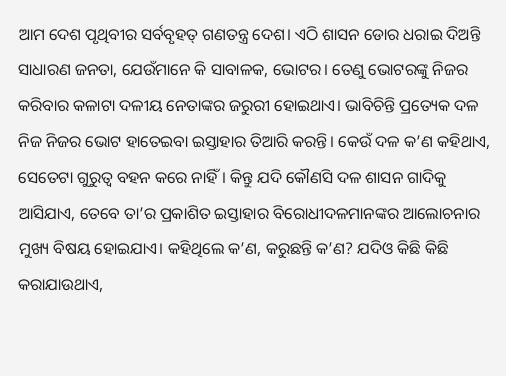ଆମ ଦେଶ ପୃଥିବୀର ସର୍ବବୃହତ୍ ଗଣତନ୍ତ୍ର ଦେଶ। ଏଠି ଶାସନ ଡୋର ଧରାଇ ଦିଅନ୍ତି ସାଧାରଣ ଜନତା, ଯେଉଁମାନେ କି ସାବାଳକ, ଭୋଟର। ତେଣୁ ଭୋଟରଙ୍କୁ ନିଜର କରିବାର କଳାଟା ଦଳୀୟ ନେତାଙ୍କର ଜରୁରୀ ହୋଇଥାଏ। ଭାବିଚିନ୍ତି ପ୍ରତ୍ୟେକ ଦଳ ନିଜ ନିଜର ଭୋଟ ହାତେଇବା ଇସ୍ତାହାର ତିଆରି କରନ୍ତି। କେଉଁ ଦଳ କ’ଣ କହିଥାଏ, ସେତେଟା ଗୁରୁତ୍ୱ ବହନ କରେ ନାହିଁ। କିନ୍ତୁ ଯଦି କୌଣସି ଦଳ ଶାସନ ଗାଦିକୁ ଆସିଯାଏ, ତେବେ ତା’ର ପ୍ରକାଶିତ ଇସ୍ତାହାର ବିରୋଧୀଦଳମାନଙ୍କର ଆଲୋଚନାର ମୁଖ୍ୟ ବିଷୟ ହୋଇଯାଏ। କହିଥିଲେ କ’ଣ, କରୁଛନ୍ତି କ’ଣ? ଯଦିଓ କିଛି କିଛି କରାଯାଉଥାଏ,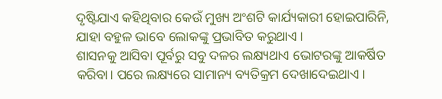ଦୃଷ୍ଟିଯାଏ କହିଥିବାର କେଉଁ ମୁଖ୍ୟ ଅଂଶଟି କାର୍ଯ୍ୟକାରୀ ହୋଇପାରିନି, ଯାହା ବହୁଳ ଭାବେ ଲୋକଙ୍କୁ ପ୍ରଭାବିତ କରୁଥାଏ।
ଶାସନକୁ ଆସିବା ପୂର୍ବରୁ ସବୁ ଦଳର ଲକ୍ଷ୍ୟଥାଏ ଭୋଟରଙ୍କୁ ଆକର୍ଷିତ କରିବା। ପରେ ଲକ୍ଷ୍ୟରେ ସାମାନ୍ୟ ବ୍ୟତିକ୍ରମ ଦେଖାଦେଇଥାଏ।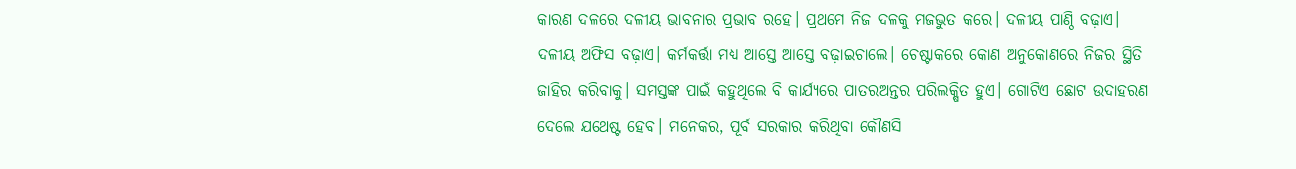କାରଣ ଦଳରେ ଦଳୀୟ ଭାବନାର ପ୍ରଭାବ ରହେ। ପ୍ରଥମେ ନିଜ ଦଳକୁ ମଜଭୁତ କରେ। ଦଳୀୟ ପାଣ୍ଠି ବଢ଼ାଏ। ଦଳୀୟ ଅଫିସ ବଢ଼ାଏ। କର୍ମକର୍ତ୍ତା ମଧ୍ୟ ଆସ୍ତେ ଆସ୍ତେ ବଢ଼ାଇଚାଲେ। ଚେଷ୍ଟାକରେ କୋଣ ଅନୁକୋଣରେ ନିଜର ସ୍ଥିତି ଜାହିର କରିବାକୁ। ସମସ୍ତଙ୍କ ପାଇଁ କହୁଥିଲେ ବି କାର୍ଯ୍ୟରେ ପାତରଅନ୍ତର ପରିଲକ୍ଷିତ ହୁଏ। ଗୋଟିଏ ଛୋଟ ଉଦାହରଣ ଦେଲେ ଯଥେଷ୍ଟ ହେବ। ମନେକର, ପୂର୍ବ ସରକାର କରିଥିବା କୌଣସି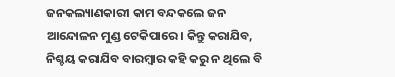ଜନକଲ୍ୟାଣକାରୀ କାମ ବନ୍ଦକଲେ ଜନ ଆନ୍ଦୋଳନ ମୁଣ୍ଡ ଟେକିପାରେ। କିନ୍ତୁ କରାଯିବ, ନିଶ୍ଚୟ କରାଯିବ ବାରମ୍ବାର କହି କରୁ ନ ଥିଲେ ବି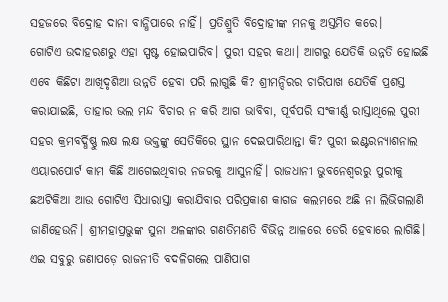ସହଜରେ ବିଦ୍ରୋହ ଦାନା ବାନ୍ଧିପାରେ ନାହିଁ। ପ୍ରତିଶ୍ରୁତି ବିଦ୍ରୋହୀଙ୍କ ମନକୁ ଅସ୍ତମିତ କରେ।
ଗୋଟିଏ ଉଦାହରଣରୁ ଏହା ସ୍ପଷ୍ଟ ହୋଇପାରିବ। ପୁରୀ ସହର କଥା। ଆଗରୁ ଯେତିକି ଉନ୍ନତି ହୋଇଛି ଏବେ କିଛିଟା ଆଖିଦୃଶିଆ ଉନ୍ନତି ହେବା ପରି ଲାଗୁଛି କି? ଶ୍ରୀମନ୍ଦିରର ଚାରିପାଖ ଯେତିକି ପ୍ରଶସ୍ତ କରାଯାଇଛି, ତାହାର ଭଲ ମନ୍ଦ ବିଚାର ନ କରି ଆଗ ଭାବିବା, ପୂର୍ବପରି ସଂକୀର୍ଣ୍ଣ ରାସ୍ତାଥିଲେ ପୁରୀ ସହର କ୍ରମବର୍ଦ୍ଧିଷ୍ଣୁ ଲକ୍ଷ ଲକ୍ଷ ଭକ୍ତଙ୍କୁ ସେତିକିରେ ସ୍ଥାନ ଦେଇପାରିଥାନ୍ତା କି? ପୁରୀ ଇଣ୍ଟରନ୍ୟାଶନାଲ ଏୟାରପୋର୍ଟ କାମ କିଛି ଆଗେଇଥିବାର ନଜରକୁ ଆସୁନାହିଁ। ରାଜଧାନୀ ଭୁବନେଶ୍ୱରରୁ ପୁରୀକୁ ଛଅଟିକିଆ ଆଉ ଗୋଟିଏ ସିଧାରାସ୍ତା କରାଯିବାର ପରିପ୍ରକାଶ କାଗଜ କଲମରେ ଅଛି ନା ଲିଭିଗଲାଣି ଜାଣିହେଉନି। ଶ୍ରୀମହାପ୍ରଭୁଙ୍କ ସୁନା ଅଳଙ୍କାର ଗଣତିମଣତି ବିଭିନ୍ନ ଆଳରେ ଡେରି ହେବାରେ ଲାଗିଛି। ଏଇ ସବୁରୁ ଜଣାପଡ଼େ ରାଜନୀତି ବଦଳିଗଲେ ପାଣିପାଗ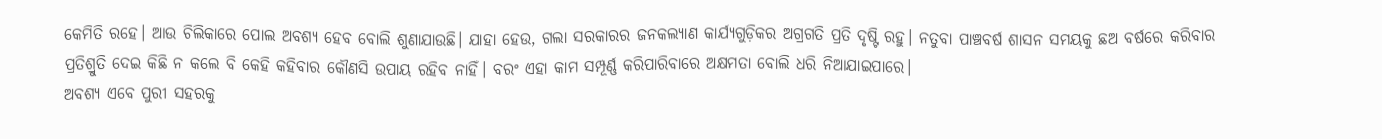କେମିତି ରହେ। ଆଉ ଚିଲିକାରେ ପୋଲ ଅବଶ୍ୟ ହେବ ବୋଲି ଶୁଣାଯାଉଛି। ଯାହା ହେଉ, ଗଲା ସରକାରର ଜନକଲ୍ୟାଣ କାର୍ଯ୍ୟଗୁଡ଼ିକର ଅଗ୍ରଗତି ପ୍ରତି ଦୃଷ୍ଟି ରହୁ। ନତୁବା ପାଞ୍ଚବର୍ଷ ଶାସନ ସମୟକୁ ଛଅ ବର୍ଷରେ କରିବାର ପ୍ରତିଶ୍ରୁତି ଦେଇ କିଛି ନ କଲେ ବି କେହି କହିବାର କୌଣସି ଉପାୟ ରହିବ ନାହିଁ। ବରଂ ଏହା କାମ ସମ୍ପୂର୍ଣ୍ଣ କରିପାରିବାରେ ଅକ୍ଷମତା ବୋଲି ଧରି ନିଆଯାଇପାରେ।
ଅବଶ୍ୟ ଏବେ ପୁରୀ ସହରକୁ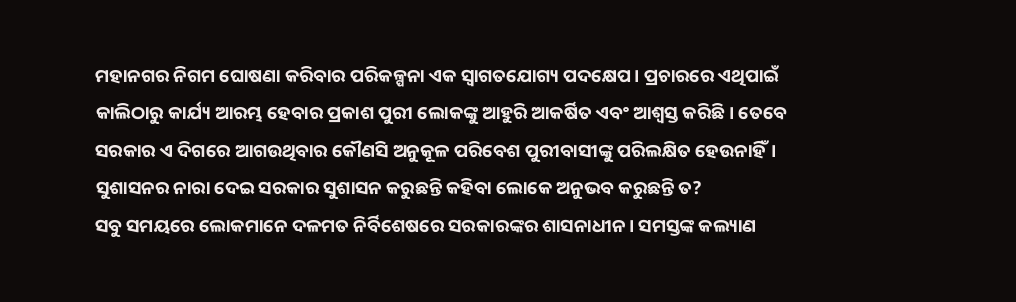ମହାନଗର ନିଗମ ଘୋଷଣା କରିବାର ପରିକଳ୍ପନା ଏକ ସ୍ବାଗତଯୋଗ୍ୟ ପଦକ୍ଷେପ। ପ୍ରଚାରରେ ଏଥିପାଇଁ କାଲିଠାରୁ କାର୍ଯ୍ୟ ଆରମ୍ଭ ହେବାର ପ୍ରକାଶ ପୁରୀ ଲୋକଙ୍କୁ ଆହୁରି ଆକର୍ଷିତ ଏବଂ ଆଶ୍ୱସ୍ତ କରିଛି। ତେବେ ସରକାର ଏ ଦିଗରେ ଆଗଉଥିବାର କୌଣସି ଅନୁକୂଳ ପରିବେଶ ପୁରୀବାସୀଙ୍କୁ ପରିଲକ୍ଷିତ ହେଉନାହିଁ। ସୁଶାସନର ନାରା ଦେଇ ସରକାର ସୁଶାସନ କରୁଛନ୍ତି କହିବା ଲୋକେ ଅନୁଭବ କରୁଛନ୍ତି ତ?
ସବୁ ସମୟରେ ଲୋକମାନେ ଦଳମତ ନିର୍ବିଶେଷରେ ସରକାରଙ୍କର ଶାସନାଧୀନ। ସମସ୍ତଙ୍କ କଲ୍ୟାଣ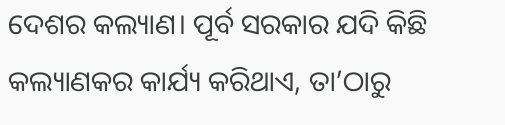ଦେଶର କଲ୍ୟାଣ। ପୂର୍ବ ସରକାର ଯଦି କିଛି କଲ୍ୟାଣକର କାର୍ଯ୍ୟ କରିଥାଏ, ତା’ଠାରୁ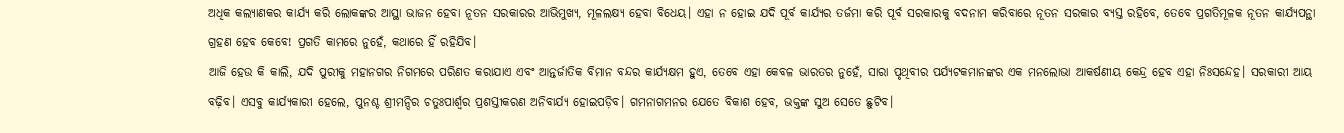ଅଧିକ କଲ୍ୟାଣକର କାର୍ଯ୍ୟ କରି ଲୋକଙ୍କର ଆସ୍ଥା ଭାଜନ ହେବା ନୂତନ ସରକାରର ଆଭିମୁଖ୍ୟ, ମୂଳଲକ୍ଷ୍ୟ ହେବା ବିଧେୟ। ଏହା ନ ହୋଇ ଯଦି ପୂର୍ବ କାର୍ଯ୍ୟର ତର୍ଜମା କରି ପୂର୍ବ ସରକାରକୁ ବଦନାମ କରିବାରେ ନୂତନ ସରକାର ବ୍ୟସ୍ତ ରହିବେ, ତେବେ ପ୍ରଗତିମୂଳକ ନୂତନ କାର୍ଯ୍ୟପନ୍ଥା ଗ୍ରହଣ ହେବ କେବେ! ପ୍ରଗତି କାମରେ ନୁହେଁ, କଥାରେ ହିଁ ରହିଯିବ।
ଆଜି ହେଉ କି କାଲି, ଯଦି ପୁରୀକୁ ମହାନଗର ନିଗମରେ ପରିଣତ କରାଯାଏ ଏବଂ ଆନ୍ତର୍ଜାତିକ ବିମାନ ବନ୍ଦର କାର୍ଯ୍ୟକ୍ଷମ ହୁଏ, ତେବେ ଏହା କେବଳ ଭାରତର ନୁହେଁ, ସାରା ପୃଥିବୀର ପର୍ଯ୍ୟଟକମାନଙ୍କର ଏକ ମନଲୋଭା ଆକର୍ଷଣୀୟ କେନ୍ଦ୍ର ହେବ ଏହା ନିଃସନ୍ଦେହ। ସରକାରୀ ଆୟ ବଢ଼ିବ। ଏସବୁ କାର୍ଯ୍ୟକାରୀ ହେଲେ, ପୁନଶ୍ଚ ଶ୍ରୀମନ୍ଦିର ଚତୁଃପାର୍ଶ୍ୱର ପ୍ରଶସ୍ତୀକରଣ ଅନିବାର୍ଯ୍ୟ ହୋଇପଡ଼ିବ। ଗମନାଗମନର ଯେତେ ବିକାଶ ହେବ, ଭକ୍ତଙ୍କ ସୁଅ ସେତେ ଛୁଟିବ।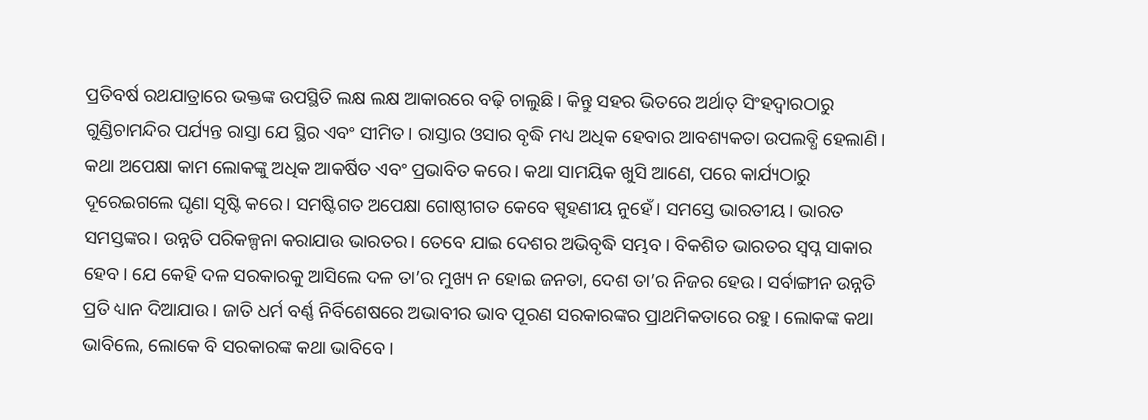ପ୍ରତିବର୍ଷ ରଥଯାତ୍ରାରେ ଭକ୍ତଙ୍କ ଉପସ୍ଥିତି ଲକ୍ଷ ଲକ୍ଷ ଆକାରରେ ବଢ଼ି ଚାଲୁଛି। କିନ୍ତୁ ସହର ଭିତରେ ଅର୍ଥାତ୍ ସିଂହଦ୍ୱାରଠାରୁ ଗୁଣ୍ଡିଚାମନ୍ଦିର ପର୍ଯ୍ୟନ୍ତ ରାସ୍ତା ଯେ ସ୍ଥିର ଏବଂ ସୀମିତ। ରାସ୍ତାର ଓସାର ବୃଦ୍ଧି ମଧ୍ୟ ଅଧିକ ହେବାର ଆବଶ୍ୟକତା ଉପଲବ୍ଧି ହେଲାଣି।
କଥା ଅପେକ୍ଷା କାମ ଲୋକଙ୍କୁ ଅଧିକ ଆକର୍ଷିତ ଏବଂ ପ୍ରଭାବିତ କରେ। କଥା ସାମୟିକ ଖୁସି ଆଣେ, ପରେ କାର୍ଯ୍ୟଠାରୁ ଦୂରେଇଗଲେ ଘୃଣା ସୃଷ୍ଟି କରେ। ସମଷ୍ଟିଗତ ଅପେକ୍ଷା ଗୋଷ୍ଠୀଗତ କେବେ ସ୍ପୃହଣୀୟ ନୁହେଁ। ସମସ୍ତେ ଭାରତୀୟ। ଭାରତ ସମସ୍ତଙ୍କର। ଉନ୍ନତି ପରିକଳ୍ପନା କରାଯାଉ ଭାରତର। ତେବେ ଯାଇ ଦେଶର ଅଭିବୃଦ୍ଧି ସମ୍ଭବ। ବିକଶିତ ଭାରତର ସ୍ବପ୍ନ ସାକାର ହେବ। ଯେ କେହି ଦଳ ସରକାରକୁ ଆସିଲେ ଦଳ ତା’ର ମୁଖ୍ୟ ନ ହୋଇ ଜନତା, ଦେଶ ତା’ର ନିଜର ହେଉ। ସର୍ବାଙ୍ଗୀନ ଉନ୍ନତି ପ୍ରତି ଧ୍ୟାନ ଦିଆଯାଉ। ଜାତି ଧର୍ମ ବର୍ଣ୍ଣ ନିର୍ବିଶେଷରେ ଅଭାବୀର ଭାବ ପୂରଣ ସରକାରଙ୍କର ପ୍ରାଥମିକତାରେ ରହୁ। ଲୋକଙ୍କ କଥା ଭାବିଲେ, ଲୋକେ ବି ସରକାରଙ୍କ କଥା ଭାବିବେ।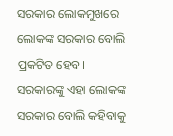ସରକାର ଲୋକମୁଖରେ ଲୋକଙ୍କ ସରକାର ବୋଲି ପ୍ରକଟିତ ହେବ। ସରକାରଙ୍କୁ ଏହା ଲୋକଙ୍କ ସରକାର ବୋଲି କହିବାକୁ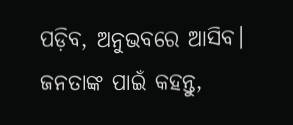ପଡ଼ିବ, ଅନୁଭବରେ ଆସିବ। ଜନତାଙ୍କ ପାଇଁ କହନ୍ତୁ,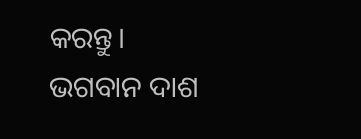କରନ୍ତୁ।
ଭଗବାନ ଦାଶ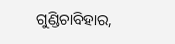ଗୁଣ୍ଡିଚାବିହାର,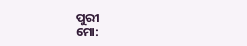ପୁରୀ
ମୋ: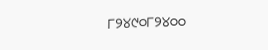୮୨୪୯୦୮୨୪୦୦